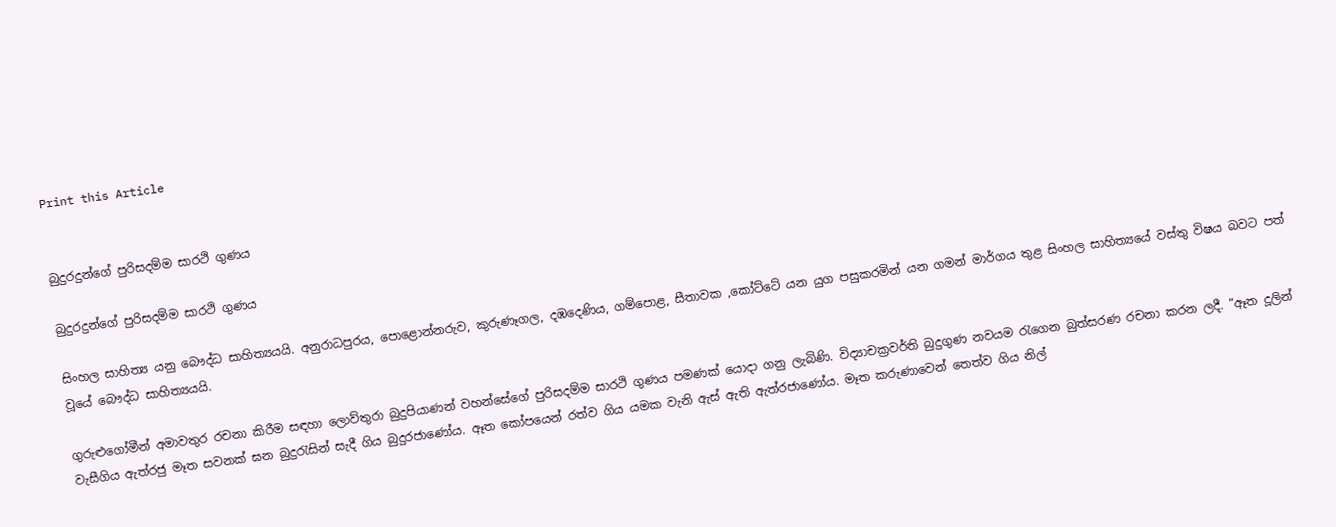Print this Article


බුදුරදුන්ගේ පුරිසදම්ම සාරථි ගුණය

බුදුරදුන්ගේ පුරිසදම්ම සාරථි ගුණය

සිංහල සාහිත්‍ය යනු බෞද්ධ සාහිත්‍යයයි. අනුරාධපුරය, පොළොන්නරුව, කුරුණෑගල, දඹදෙණිය, ගම්පොළ, සීතාවක ,කෝට්ටේ යන යුග පසුකරමින් යන ගමන් මාර්ගය තුළ සිංහල සාහිත්‍යයේ වස්තු විෂය බවට පත් වූයේ බෞද්ධ සාහිත්‍යයයි.

ගුරුළුගෝමීන් අමාවතුර රචනා කිරීම සඳහා ලොව්තුරා බුදුපියාණන් වහන්සේගේ පුරිසදම්ම සාරථි ගුණය පමණක් යොදා ගනු ලැබිණි. විද්‍යාචක්‍රවර්ති බුදුගුණ නවයම රැගෙන බුත්සරණ රචනා කරන ලදී. “ඈත දූලින් වැසීගිය ඇත්රජු මෑත සවනක් ඝන බුදුරැසින් සැදී ගිය බුදුරජාණෝය. ඈත කෝපයෙන් රත්ව ගිය යමක වැනි ඇස් ඇති ඇත්රජාණෝය. මෑත කරුණාවෙන් තෙත්ව ගිය නිල්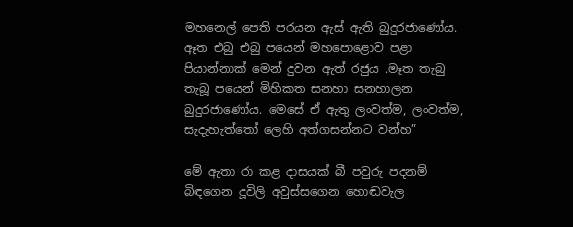මහනෙල් පෙති පරයන ඇස් ඇති බුදුරජාණෝය. ඈත එබු එබු පයෙන් මහපොළොව පළා පියාන්නාක් මෙන් දුවන ඇත් රජුය .මෑත තැබු තැබූ පයෙන් මිහිකත සනහා සනහාලන බුදුරජාණෝය. මෙසේ ඒ ඇතු ලංවත්ම, ලංවත්ම, සැදැහැත්තෝ ලෙහි අත්ගසන්නට වන්හ”

මේ ඇතා රා කළ දාසයක් බී පවුරු පදනම් බිඳගෙන දූවිලි අවුස්සගෙන හොඬවැල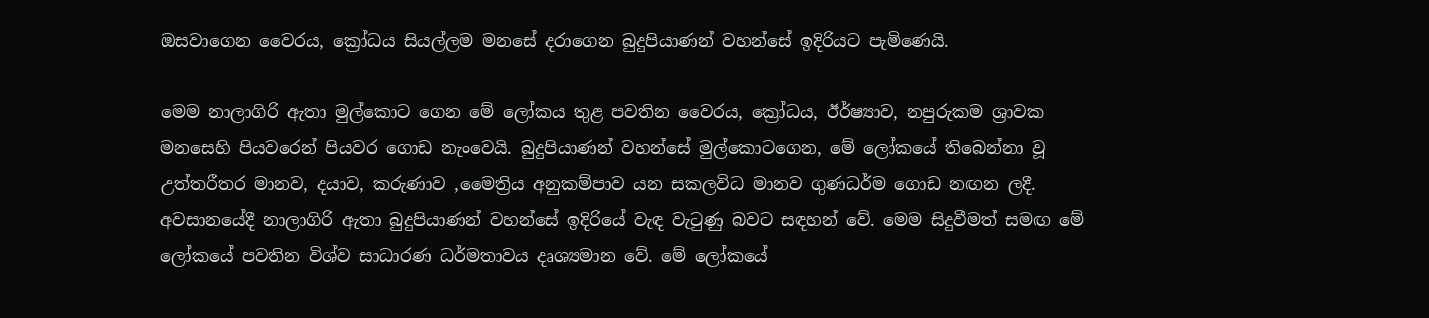ඔසවාගෙන වෛරය, ක්‍රෝධය සියල්ලම මනසේ දරාගෙන බුදුපියාණන් වහන්සේ ඉදිරියට පැමිණෙයි.

මෙම නාලාගිරි ඇතා මුල්කොට ගෙන මේ ලෝකය තුළ පවතින වෛරය, ක්‍රෝධය, ඊර්ෂ්‍යාව, නපුරුකම ශ්‍රාවක මනසෙහි පියවරෙන් පියවර ගොඩ නැංවෙයි. බුදුපියාණන් වහන්සේ මුල්කොටගෙන, මේ ලෝකයේ තිබෙන්නා වූ උත්තරීතර මානව, දයාව, කරුණාව ,මෛත්‍රිය අනුකම්පාව යන සකලවිධ මානව ගුණධර්ම ගොඩ නඟන ලදී. අවසානයේදී නාලාගිරි ඇතා බුදුපියාණන් වහන්සේ ඉදිරියේ වැඳ වැටුණු බවට සඳහන් වේ. මෙම සිදුවීමත් සමඟ මේ ලෝකයේ පවතින විශ්ව සාධාරණ ධර්මතාවය දෘශ්‍යමාන වේ. මේ ලෝකයේ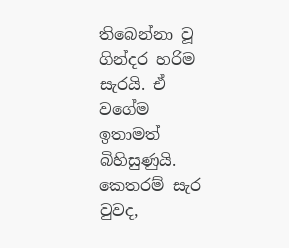තිබෙන්නා වූ ගින්දර හරිම සැරයි. ඒ වගේම ඉතාමත් බිහිසුණුයි. කෙතරම් සැර වුවද,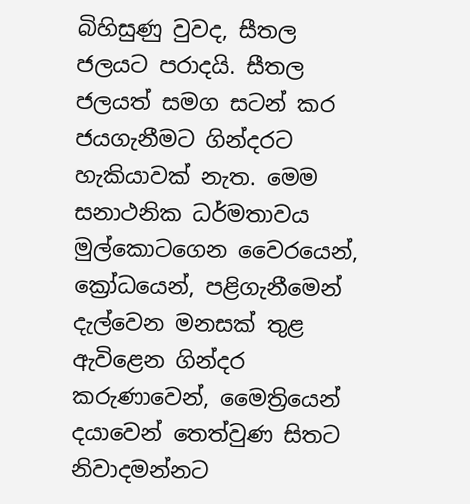බිහිසුණු වුවද, සීතල ජලයට පරාදයි. සීතල ජලයත් සමග සටන් කර ජයගැනීමට ගින්දරට හැකියාවක් නැත. මෙම සනාථනික ධර්මතාවය මුල්කොටගෙන වෛරයෙන්, ක්‍රෝධයෙන්, පළිගැනීමෙන් දැල්වෙන මනසක් තුළ ඇවිළෙන ගින්දර කරුණාවෙන්, මෛත්‍රියෙන් දයාවෙන් තෙත්වුණ සිතට නිවාදමන්නට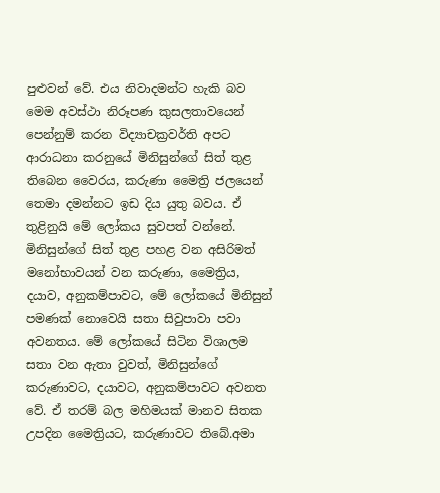පුළුවන් වේ. එය නිවාදමන්ට හැකි බව මෙම අවස්ථා නිරූපණ කුසලතාවයෙන් පෙන්නුම් කරන විද්‍යාචක්‍රවර්ති අපට ආරාධනා කරනුයේ මිනිසුන්ගේ සිත් තුළ තිබෙන වෛරය, කරුණා මෛත්‍රි ජලයෙන් තෙමා දමන්නට ඉඩ දිය යුතු බවය. ඒ තුළිනුයි මේ ලෝකය සුවපත් වන්නේ. මිනිසුන්ගේ සිත් තුළ පහළ වන අසිරිමත් මනෝභාවයන් වන කරුණා, මෛත්‍රිය, දයාව, අනුකම්පාවට, මේ ලෝකයේ මිනිසුන් පමණක් නොවෙයි සතා සිවුපාවා පවා අවනතය. මේ ලෝකයේ සිටින විශාලම සතා වන ඇතා වුවත්, මිනිසුන්ගේ කරුණාවට, දයාවට, අනුකම්පාවට අවනත වේ. ඒ තරම් බල මහිමයක් මානව සිතක උපදින මෛත්‍රියට, කරුණාවට තිබේ.අමා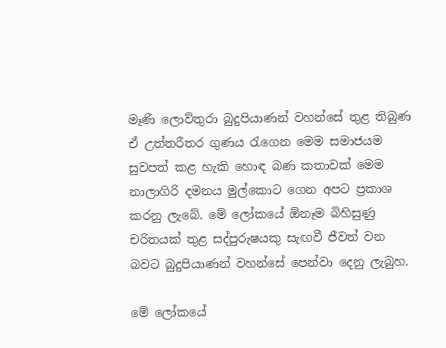මෑණි ලොව්තුරා බුදුපියාණන් වහන්සේ තුළ තිබුණ ඒ උත්තරීතර ගුණය රැගෙන මෙම සමාජයම සුවපත් කළ හැකි හොඳ බණ කතාවක් මෙම නාලාගිරි දමනය මුල්කොට ගෙන අපට ප්‍රකාශ කරනු ලැබේ. මේ ලෝකයේ ඕනෑම බිහිසුණු චරිතයක් තුළ සද්පුරුෂයකු සැඟවී ජීවත් වන බවට බුදුපියාණන් වහන්සේ පෙන්වා දෙනු ලැබුහ.

මේ ලෝකයේ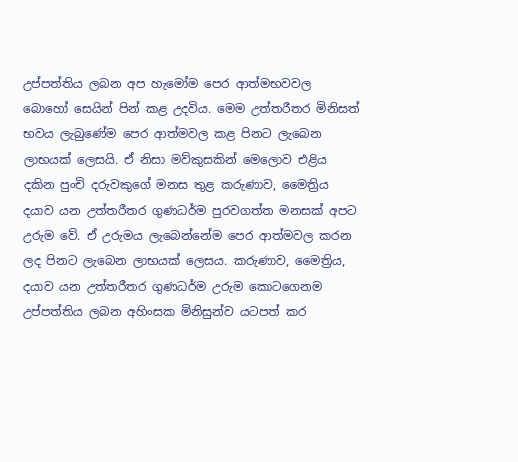උප්පත්තිය ලබන අප හැමෝම පෙර ආත්මභවවල බොහෝ සෙයින් පින් කළ උදවිය. මෙම උත්තරීතර මිනිසත් භවය ලැබුණේම පෙර ආත්මවල කළ පිනට ලැබෙන ලාභයක් ලෙසයි. ඒ නිසා මව්කුසකින් මෙලොව එළිය දකින පුංචි දරුවකුගේ මනස තුළ කරුණාව, මෛත්‍රිය දයාව යන උත්තරීතර ගුණධර්ම පුරවගත්ත මනසක් අපට උරුම වේ. ඒ උරුමය ලැබෙන්නේම පෙර ආත්මවල කරන ලද පිනට ලැබෙන ලාභයක් ලෙසය. කරුණාව, මෛත්‍රිය, දයාව යන උත්තරීතර ගුණධර්ම උරුම කොටගෙනම උප්පත්තිය ලබන අහිංසක මිනිසුන්ව යටපත් කර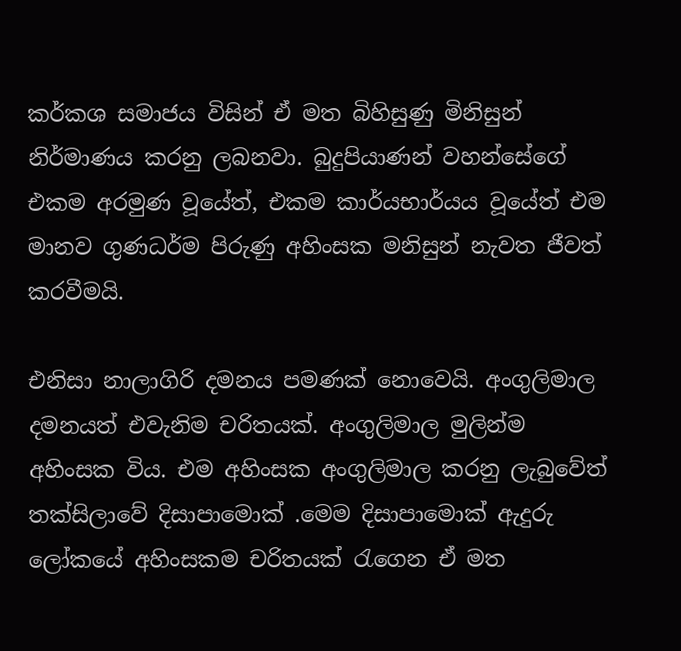කර්කශ සමාජය විසින් ඒ මත බිහිසුණු මිනිසුන් නිර්මාණය කරනු ලබනවා. බුදුපියාණන් වහන්සේගේ එකම අරමුණ වූයේත්, එකම කාර්යභාර්යය වූයේත් එම මානව ගුණධර්ම පිරුණු අහිංසක මනිසුන් නැවත ජීවත් කරවීමයි.

එනිසා නාලාගිරි දමනය පමණක් නොවෙයි. අංගුලිමාල දමනයත් එවැනිම චරිතයක්. අංගුලිමාල මුලින්ම අහිංසක විය. එම අහිංසක අංගුලිමාල කරනු ලැබුවේත් තක්සිලාවේ දිසාපාමොක් .මෙම දිසාපාමොක් ඇදුරු ලෝකයේ අහිංසකම චරිතයක් රැගෙන ඒ මත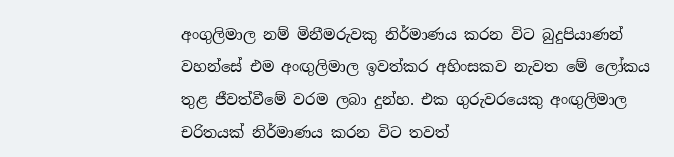අංගුලිමාල නම් මිනීමරුවකු නිර්මාණය කරන විට බුදුපියාණන් වහන්සේ එම අංඟුලිමාල ඉවත්කර අහිංසකව නැවත මේ ලෝකය තුළ ජීවත්වීමේ වරම ලබා දුන්හ. එක ගුරුවරයෙකු අංඟුලිමාල චරිතයක් නිර්මාණය කරන විට තවත්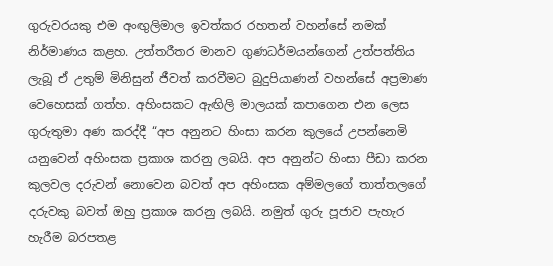ගුරුවරයකු එම අංඟුලිමාල ඉවත්කර රහතන් වහන්සේ නමක් නිර්මාණය කළහ. උත්තරීතර මානව ගුණධර්මයන්ගෙන් උත්පත්තිය ලැබූ ඒ උතුම් මිනිසුන් ජීවත් කරවීමට බුදුපියාණන් වහන්සේ අප්‍රමාණ වෙහෙසක් ගත්හ. අහිංසකට ඇඟිලි මාලයක් කපාගෙන එන ලෙස ගුරුතුමා අණ කරද්දී “අප අනුනට හිංසා කරන කුලයේ උපන්නෙමි යනුවෙන් අහිංසක ප්‍රකාශ කරනු ලබයි. අප අනුන්ට හිංසා පීඩා කරන කුලවල දරුවන් නොවෙන බවත් අප අහිංසක අම්මලගේ තාත්තලගේ දරුවකු බවත් ඔහු ප්‍රකාශ කරනු ලබයි. නමුත් ගුරු පූජාව පැහැර හැරීම බරපතළ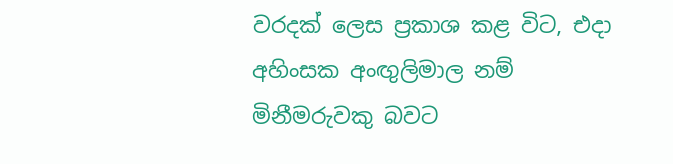වරදක් ලෙස ප්‍රකාශ කළ විට, එදා අහිංසක අංඟුලිමාල නම් මිනීමරුවකු බවට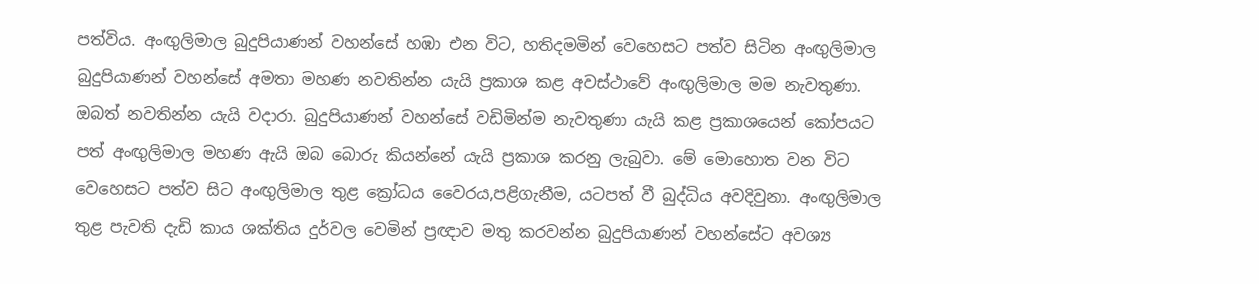පත්විය. අංඟුලිමාල බුදුපියාණන් වහන්සේ හඹා එන විට, හතිදමමින් වෙහෙසට පත්ව සිටින අංඟුලිමාල බුදුපියාණන් වහන්සේ අමතා මහණ නවතින්න යැයි ප්‍රකාශ කළ අවස්ථාවේ අංඟුලිමාල මම නැවතුණා. ඔබත් නවතින්න යැයි වදාරා. බුදුපියාණන් වහන්සේ වඩිමින්ම නැවතුණා යැයි කළ ප්‍රකාශයෙන් කෝපයට පත් අංඟුලිමාල මහණ ඇයි ඔබ බොරු කියන්නේ යැයි ප්‍රකාශ කරනු ලැබුවා. මේ මොහොත වන විට වෙහෙසට පත්ව සිට අංඟුලිමාල තුළ ක්‍රෝධය වෛරය,පළිගැනීම, යටපත් වී බුද්ධිය අවදිවුනා. අංඟුලිමාල තුළ පැවති දැඩි කාය ශක්තිය දුර්වල වෙමින් ප්‍රඥාව මතු කරවන්න බුදුපියාණන් වහන්සේට අවශ්‍ය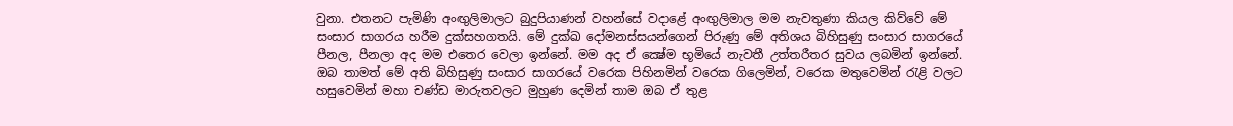වුනා. එතනට පැමිණි අංඟුලිමාලට බුදුපියාණන් වහන්සේ වදාළේ අංඟුලිමාල මම නැවතුණා කියල කිව්වේ මේ සංසාර සාගරය හරීම දුක්සහගතයි. මේ දුක්ඛ දෝමනස්සයන්ගෙන් පිරුණු මේ අතිශය බිහිසුණු සංසාර සාගරයේ පීනල, පීනලා අද මම එතෙර වෙලා ඉන්නේ. මම අද ඒ ක්‍ෂේම භූමියේ නැවතී උත්තරීතර සුවය ලබමින් ඉන්නේ. ඔබ තාමත් මේ අති බිහිසුණු සංසාර සාගරයේ වරෙක පිහිනමින් වරෙක ගිලෙමින්, වරෙක මතුවෙමින් රැළි වලට හසුවෙමින් මහා චණ්ඩ මාරුතවලට මුහුණ දෙමින් තාම ඔබ ඒ තුළ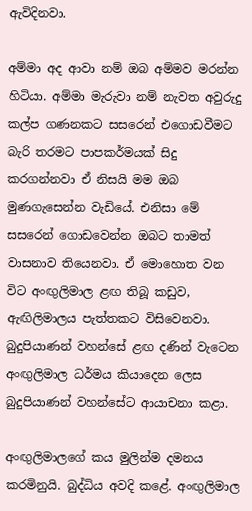ඇවිදිනවා.

අම්මා අද ආවා නම් ඔබ අම්මව මරන්න හිටියා. අම්මා මැරුවා නම් නැවත අවුරුදු කල්ප ගණනකට සසරෙන් එගොඩවීමට බැරි තරමට පාපකර්මයක් සිදු කරගන්නවා ඒ නිසයි මම ඔබ මුණගැසෙන්න වැඩියේ. එනිසා මේ සසරෙන් ගොඩවෙන්න ඔබට තාමත් වාසනාව තියෙනවා. ඒ මොහොත වන විට අංඟුලිමාල ළඟ තිබූ කඩුව, ඇඟිලිමාලය පැත්තකට විසිවෙනවා. බුදුපියාණන් වහන්සේ ළඟ දණින් වැටෙන අංඟුලිමාල ධර්මය කියාදෙන ලෙස බුදුපියාණන් වහන්සේට ආයාචනා කළා.

අංඟුලිමාලගේ කය මුලින්ම දමනය කරමිනුයි. බුද්ධිය අවදි කළේ. අංඟුලිමාල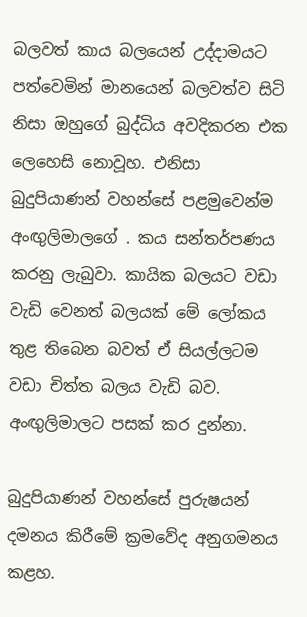බලවත් කාය බලයෙන් උද්දාමයට පත්වෙමින් මානයෙන් බලවත්ව සිටි නිසා ඔහුගේ බුද්ධිය අවදිකරන එක ලෙහෙසි නොවූහ. එනිසා බුදුපියාණන් වහන්සේ පළමුවෙන්ම අංඟුලිමාලගේ . කය සන්තර්පණය කරනු ලැබුවා. කායික බලයට වඩා වැඩි වෙනත් බලයක් මේ ලෝකය තුළ තිබෙන බවත් ඒ සියල්ලටම වඩා චිත්ත බලය වැඩි බව. අංඟුලිමාලට පසක් කර දුන්නා.

බුදුපියාණන් වහන්සේ පුරුෂයන් දමනය කිරීමේ ක්‍රමවේද අනුගමනය කළහ.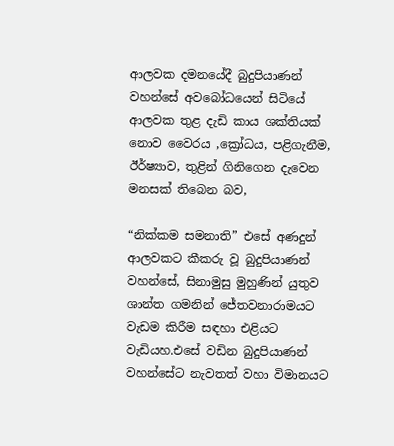ආලවක දමනයේදී බුදුපියාණන් වහන්සේ අවබෝධයෙන් සිටියේ ආලවක තුළ දැඩි කාය ශක්තියක් නොව වෛරය ,ක්‍රෝධය, පළිගැනීම, ඊර්ෂ්‍යාව, තුළින් ගිනිගෙන දැවෙන මනසක් තිබෙන බව,

“නික්කම සමනාති” එසේ අණදුන් ආලවකට කීකරු වූ බුදුපියාණන් වහන්සේ, සිනාමුසු මුහුණින් යුතුව ශාන්ත ගමනින් ජේතවනාරාමයට වැඩම කිරීම සඳහා එළියට වැඩියහ.එසේ වඩින බුදුපියාණන් වහන්සේට නැවතත් වහා විමානයට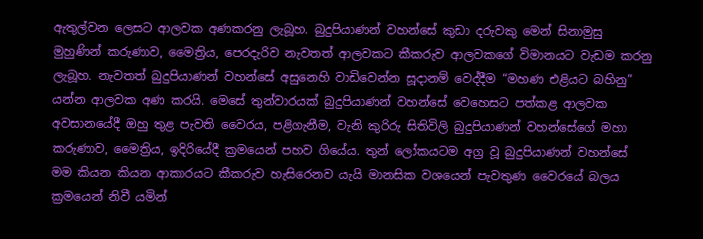ඇතුල්වන ලෙසට ආලවක අණකරනු ලැබූහ. බුදුපියාණන් වහන්සේ කුඩා දරුවකු මෙන් සිනාමුසු මුහුණින් කරුණාව, මෛත්‍රිය, පෙරදැරිව නැවතත් ආලවකට කීකරුව ආලවකගේ විමානයට වැඩම කරනු ලැබූහ. නැවතත් බුදුපියාණන් වහන්සේ අසුනෙහි වාඩිවෙන්න සූදානම් වෙද්දීම “මහණ එළියට බහිනු” යන්න ආලවක අණ කරයි. මෙසේ තුන්වාරයක් බුදුපියාණන් වහන්සේ වෙහෙසට පත්කළ ආලවක අවසානයේදී ඔහු තුළ පැවති වෛරය, පළිගැනීම, වැනි කුරිරු සිතිවිලි බුදුපියාණන් වහන්සේගේ මහා කරුණාව, මෛත්‍රිය, ඉදිරියේදී ක්‍රමයෙන් පහව ගියේය. තුන් ලෝකයටම අග්‍ර වූ බුදුපියාණන් වහන්සේ මම කියන කියන ආකාරයට කීකරුව හැසිරෙනව යැයි මානසික වශයෙන් පැවතුණ වෛරයේ බලය ක්‍රමයෙන් නිවී යමින්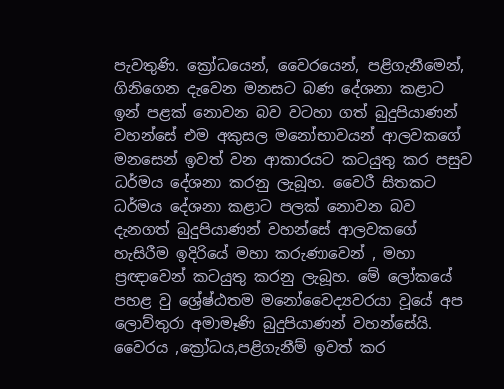පැවතුණි. ක්‍රෝධයෙන්, වෛරයෙන්, පළිගැනීමෙන්, ගිනිගෙන දැවෙන මනසට බණ දේශනා කළාට ඉන් පළක් නොවන බව වටහා ගත් බුදුපියාණන් වහන්සේ එම අකුසල මනෝභාවයන් ආලවකගේ මනසෙන් ඉවත් වන ආකාරයට කටයුතු කර පසුව ධර්මය දේශනා කරනු ලැබූහ. වෛරී සිතකට ධර්මය දේශනා කළාට පලක් නොවන බව දැනගත් බුදුපියාණන් වහන්සේ ආලවකගේ හැසිරීම ඉදිරියේ මහා කරුණාවෙන් , මහා ප්‍රඥාවෙන් කටයුතු කරනු ලැබූහ. මේ ලෝකයේ පහළ වු ශ්‍රේෂ්ඨතම මනෝවෛද්‍යවරයා වූයේ අප ලොව්තුරා අමාමෑණි බුදුපියාණන් වහන්සේයි. වෛරය ,ක්‍රෝධය,පළිගැනීම් ඉවත් කර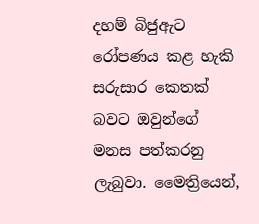දහම් බිජුඇට රෝපණය කළ හැකි සරුසාර කෙතක් බවට ඔවුන්ගේ මනස පත්කරනු ලැබුවා. මෛත්‍රියෙන්,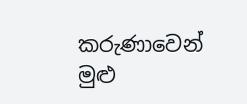කරුණාවෙන් මුළු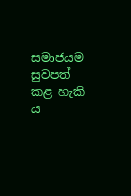සමාජයම සුවපත් කළ හැකි ය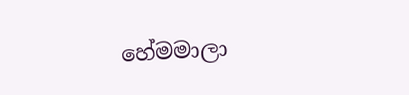හේමමාලා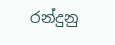රන්දුනු